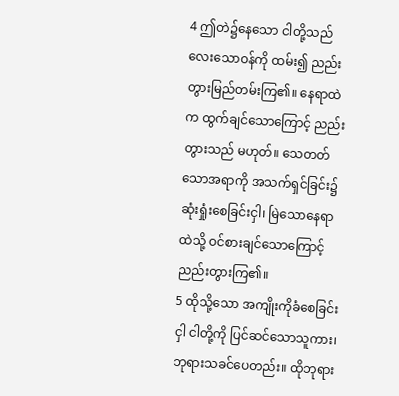4 ဤတဲ၌နေသော ငါတို့သည် လေးသောဝန်ကို ထမ်း၍ ညည်းတွားမြည်တမ်းကြ၏။ နေရာထဲက ထွက်ချင်သောကြောင့် ညည်းတွားသည် မဟုတ်။ သေတတ်သောအရာကို အသက်ရှင်ခြင်း၌ ဆုံးရှုံးစေခြင်းငှါ၊ မြဲသောနေရာထဲသို့ ဝင်စားချင်သောကြောင့် ညည်းတွားကြ၏။
5 ထိုသို့သော အကျိုးကိုခံစေခြင်းငှါ ငါတို့ကို ပြင်ဆင်သောသူကား၊ ဘုရားသခင်ပေတည်း။ ထိုဘုရား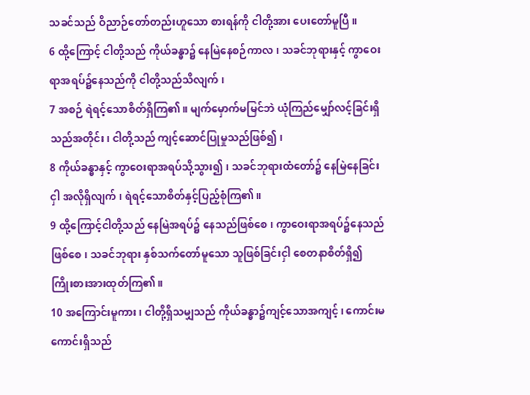သခင်သည် ဝိညာဉ်တော်တည်းဟူသော စားရန်ကို ငါတို့အား ပေးတော်မူပြီ။
6 ထို့ကြောင့် ငါတို့သည် ကိုယ်ခန္ဓာ၌ နေမြဲနေစဉ်ကာလ၊ သခင်ဘုရားနှင့် ကွာဝေးရာအရပ်၌နေသည်ကို ငါတို့သည်သိလျက်၊
7 အစဉ် ရဲရင့်သောစိတ်ရှိကြ၏။ မျက်မှောက်မမြင်ဘဲ ယုံကြည်မျှော်လင့်ခြင်းရှိသည်အတိုင်း၊ ငါတို့သည် ကျင့်ဆောင်ပြုမှုသည်ဖြစ်၍၊
8 ကိုယ်ခန္ဓာနှင့် ကွာဝေးရာအရပ်သို့သွား၍၊ သခင်ဘုရားထံတော်၌ နေမြဲနေခြင်းငှါ အလိုရှိလျက်၊ ရဲရင့်သောစိတ်နှင့်ပြည့်စုံကြ၏။
9 ထို့ကြောင့်ငါတို့သည် နေမြဲအရပ်၌ နေသည်ဖြစ်စေ၊ ကွာဝေးရာအရပ်၌နေသည်ဖြစ်စေ၊ သခင်ဘုရား နှစ်သက်တော်မူသော သူဖြစ်ခြင်းငှါ စေတနာစိတ်ရှိ၍ ကြိုးစားအားထုတ်ကြ၏။
10 အကြောင်းမူကား၊ ငါတို့ရှိသမျှသည် ကိုယ်ခန္ဓာ၌ကျင့်သောအကျင့်၊ ကောင်းမကောင်းရှိသည်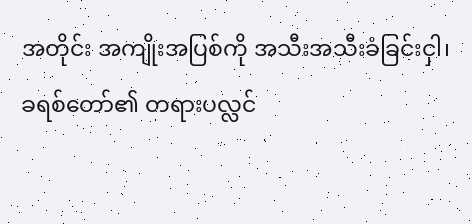အတိုင်း အကျိုးအပြစ်ကို အသီးအသီးခံခြင်းငှါ၊ ခရစ်တော်၏ တရားပလ္လင်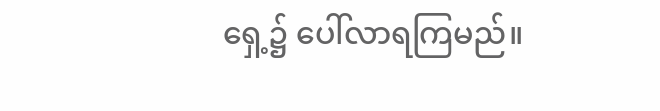ရှေ့၌ ပေါ်လာရကြမည်။